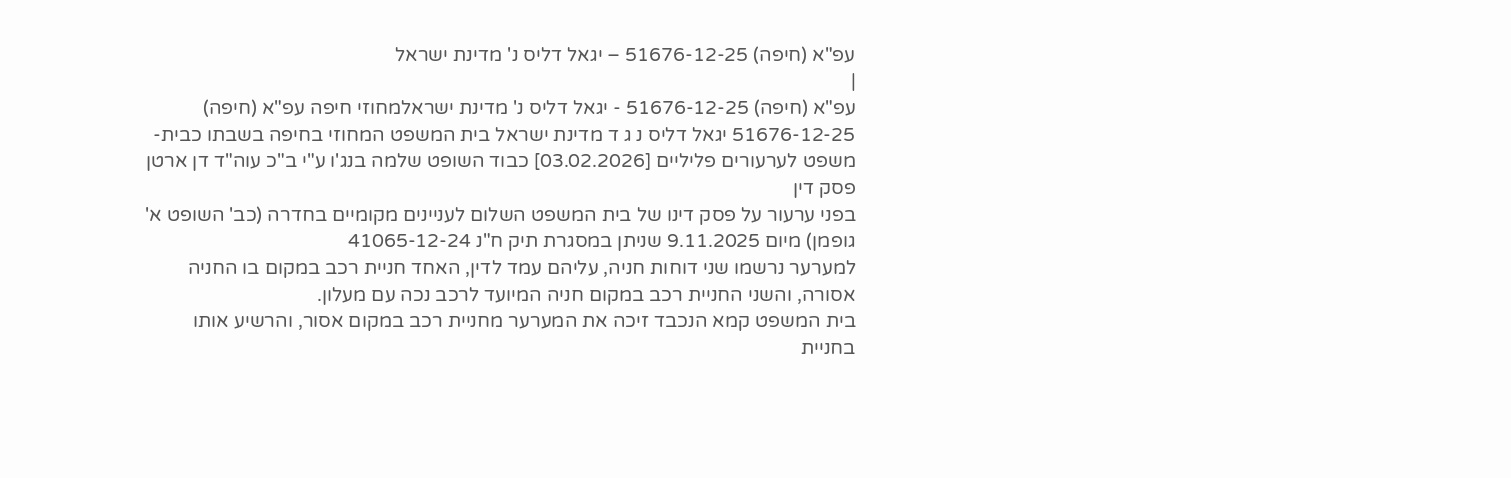עפ"א (חיפה) 51676-12-25 – יגאל דליס נ' מדינת ישראל
|
עפ"א (חיפה) 51676-12-25 - יגאל דליס נ' מדינת ישראלמחוזי חיפה עפ"א (חיפה) 51676-12-25 יגאל דליס נ ג ד מדינת ישראל בית המשפט המחוזי בחיפה בשבתו כבית-משפט לערעורים פליליים [03.02.2026] כבוד השופט שלמה בנג'ו ע"י ב"כ עוה"ד דן ארטן פסק דין
בפני ערעור על פסק דינו של בית המשפט השלום לעניינים מקומיים בחדרה (כב' השופט א' גופמן) מיום 9.11.2025 שניתן במסגרת תיק ח"נ 41065-12-24
למערער נרשמו שני דוחות חניה, עליהם עמד לדין, האחד חניית רכב במקום בו החניה אסורה, והשני החניית רכב במקום חניה המיועד לרכב נכה עם מעלון.
בית המשפט קמא הנכבד זיכה את המערער מחניית רכב במקום אסור, והרשיע אותו בחניית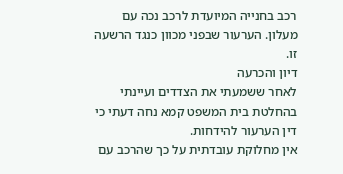רכב בחנייה המיועדת לרכב נכה עם מעלון. הערעור שבפני מכוון כנגד הרשעה זו.
דיון והכרעה
לאחר ששמעתי את הצדדים ועיינתי בהחלטת בית המשפט קמא נחה דעתי כי דין הערעור להידחות.
אין מחלוקת עובדתית על כך שהרכב עם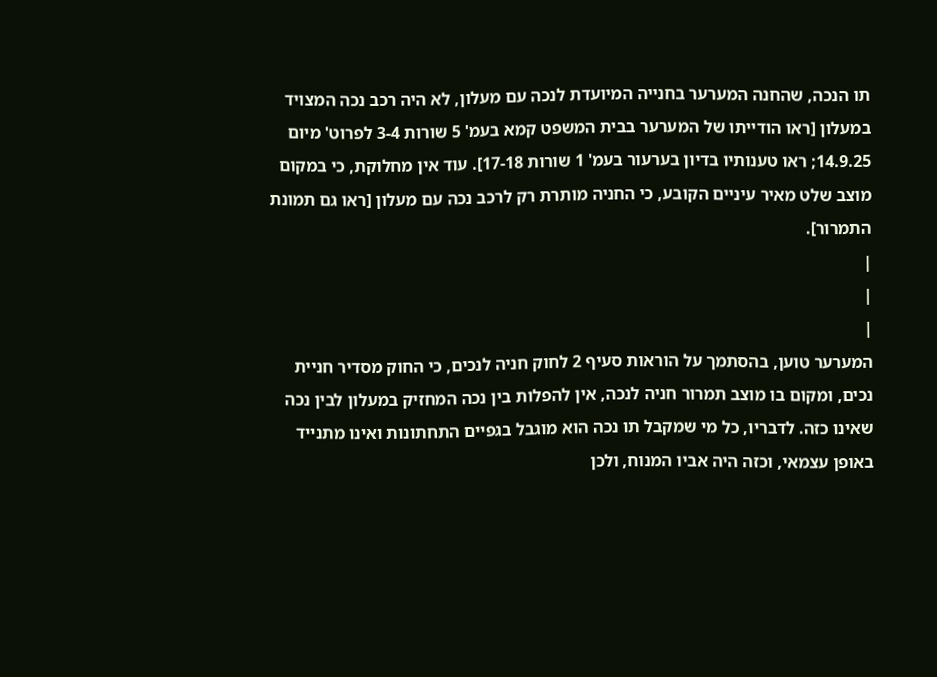תו הנכה, שהחנה המערער בחנייה המיועדת לנכה עם מעלון, לא היה רכב נכה המצויד במעלון [ראו הודייתו של המערער בבית המשפט קמא בעמ' 5 שורות 3-4 לפרוט' מיום 14.9.25; ראו טענותיו בדיון בערעור בעמ' 1 שורות 17-18]. עוד אין מחלוקת, כי במקום מוצב שלט מאיר עיניים הקובע, כי החניה מותרת רק לרכב נכה עם מעלון [ראו גם תמונת התמרור].
|
|
|
המערער טוען, בהסתמך על הוראות סעיף 2 לחוק חניה לנכים, כי החוק מסדיר חניית נכים, ומקום בו מוצב תמרור חניה לנכה, אין להפלות בין נכה המחזיק במעלון לבין נכה שאינו כזה. לדבריו, כל מי שמקבל תו נכה הוא מוגבל בגפיים התחתונות ואינו מתנייד באופן עצמאי, וכזה היה אביו המנוח, ולכן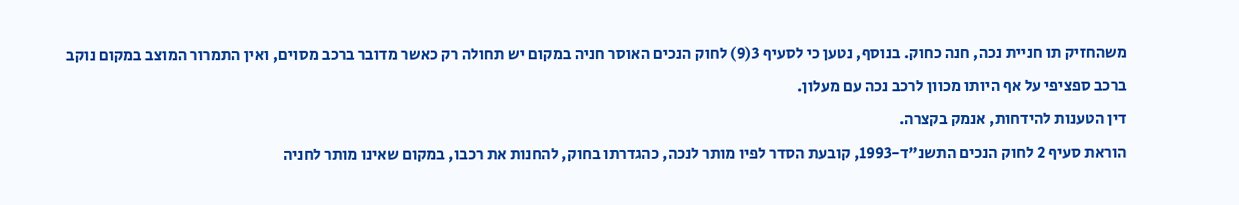משהחזיק תו חניית נכה, חנה כחוק. בנוסף, נטען כי לסעיף 3(9) לחוק הנכים האוסר חניה במקום יש תחולה רק כאשר מדובר ברכב מסוים, ואין התמרור המוצב במקום נוקב ברכב ספציפי על אף היותו מכוון לרכב נכה עם מעלון.
דין הטענות להידחות, אנמק בקצרה.
הוראת סעיף 2 לחוק הנכים התשנ"ד-1993, קובעת הסדר לפיו מותר לנכה, כהגדרתו בחוק, להחנות את רכבו, במקום שאינו מותר לחניה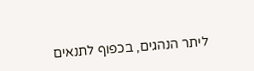ליתר הנהגים, בכפוף לתנאים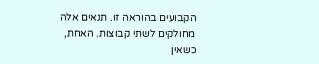הקבועים בהוראה זו. תנאים אלה מחולקים לשתי קבוצות. האחת, כשאין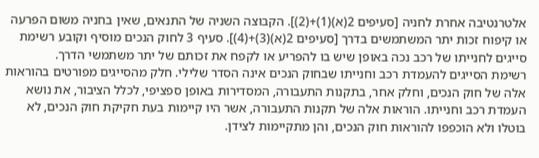אלטרנטיבה אחרת לחניה [סעיפים 2(א)(1)+(2)]. הקבוצה השניה של התנאים, שאין בחניה משום הפרעה או קיפוח זכות יתר המשתמשים בדרך [סעיפים 2(א)(3)+(4)]. סעיף 3 לחוק הנכים מוסיף וקובע רשימת סייגים לחנייתו של רכב נכה באופן שיש בו להפריע או לקפח את זכותם של יתר משתמשי הדרך.
רשימת הסייגים להעמדת רכב וחנייתו שבחוק הנכים אינה הסדר שלילי. חלק מהסייגים מפורטים בהוראות אלה של חוק הנכים, וחלק אחר, בתקנות התעבורה, המסדירות באופן ספציפי, לכלל הציבור, את נושא העמדת רכב וחנייתו. הוראות אלה של תקנות התעבורה, אשר היו קיימות בעת חקיקת חוק הנכים, לא בוטלו ולא הוכפפו להוראות חוק הנכים, והן מתקיימות לצידן.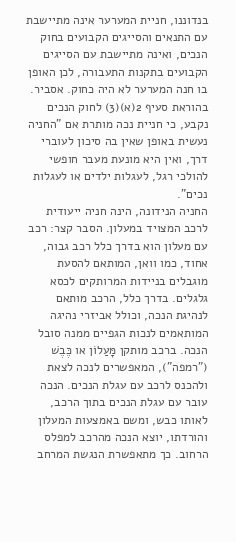בנדוננו, חניית המערער אינה מתיישבת עם התנאים והסייגים הקבועים בחוק הנכים, ואינה מתיישבת עם הסייגים הקבועים בתקנות התעבורה, לכן האופן בו חנה המערער לא היה כחוק. אסביר.
בהוראת סעיף 2(א)(3) לחוק הנכים נקבע, כי חניית נכה מותרת אם "החניה נעשית באופן שאין בה סיכון לעוברי דרך, ואין היא מונעת מעבר חופשי להולכי רגל, לעגלות ילדים או לעגלות נכים".
החניה הנידונה, הינה חניה ייעודית לרכב המצויד במעלון. הסבר קצר: רכב עם מעלון הוא בדרך כלל רכב גבוה, אחוד, כמו וואן, המותאם להסעת מוגבלים בניידות המרותקים לכסא גלגלים. בדרך כלל, הרכב מותאם לנהיגת הנכה, וכולל אביזרי נהיגה המותאמים לנכות הגפיים ממנה סובל הנכה. ברכב מותקן מָּעַלוֹן או כֶּבֶשׁ ("רמפה"), המאפשרים לנכה לצאת ולהכנס לרכב עם עגלת הנכים. הנכה עובר עם עגלת הנכים בתוך הרכב, לאותו כבש, ומשם באמצעות המעלון והורדתו, יוצא הנכה מהרכב למפלס הרחוב. כך מתאפשרת הנגשת המרחב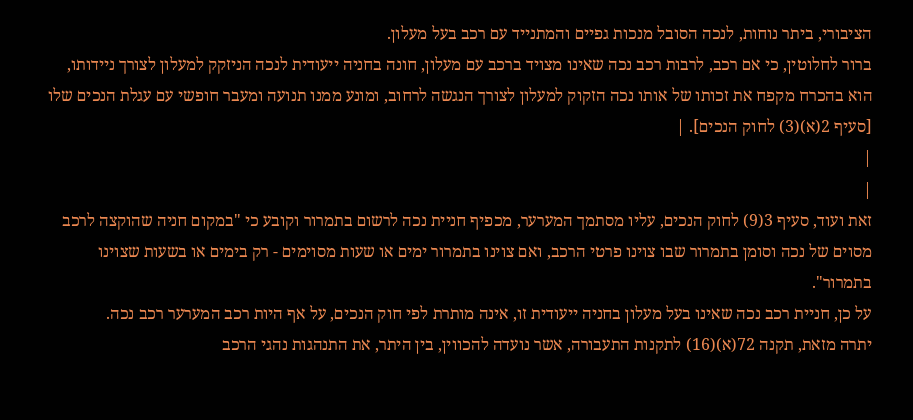הציבורי, ביתר נוחות, לנכה הסובל מנכות גפיים והמתנייד עם רכב בעל מעלון.
ברור לחלוטין, כי אם רכב, לרבות רכב נכה שאינו מצויד ברכב עם מעלון, חונה בחניה ייעודית לנכה הניזקק למעלון לצורך ניידותו, הוא בהכרח מקפח את זכותו של אותו נכה הזקוק למעלון לצורך הנגשה לרחוב, ומונע ממנו תנועה ומעבר חופשי עם עגלת הנכים שלו [סעיף 2(א)(3) לחוק הנכים]. |
|
|
זאת ועוד, סעיף 3(9) לחוק הנכים, עליו מסתמך המערער, מכפיף חניית נכה לרשום בתמרור וקובע כי "במקום חניה שהוקצה לרכב מסוים של נכה וסומן בתמרור שבו צוינו פרטי הרכב, ואם צוינו בתמרור ימים או שעות מסוימים - רק בימים או בשעות שצוינו בתמרור".
על כן, חניית רכב נכה שאינו בעל מעלון בחניה ייעודית זו, אינה מותרת לפי חוק הנכים, על אף היות רכב המערער רכב נכה.
יתרה מזאת, תקנה 72(א)(16) לתקנות התעבורה, אשר נועדה להכווין, בין היתר, את התנהגות נהגי הרכב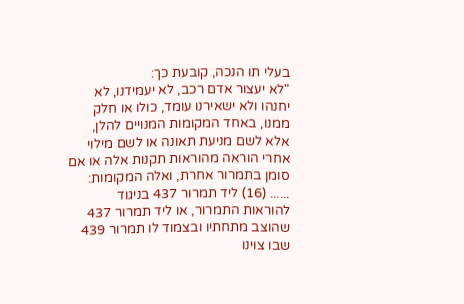בעלי תו הנכה, קובעת כך:
"לא יעצור אדם רכב, לא יעמידנו, לא יחנהו ולא ישאירנו עומד, כולו או חלק ממנו, באחד המקומות המנויים להלן, אלא לשם מניעת תאונה או לשם מילוי אחרי הוראה מהוראות תקנות אלה או אם סומן בתמרור אחרת, ואלה המקומות: ...... (16) ליד תמרור 437 בניגוד להוראות התמרור, או ליד תמרור 437 שהוצב מתחתיו ובצמוד לו תמרור 439 שבו צוינו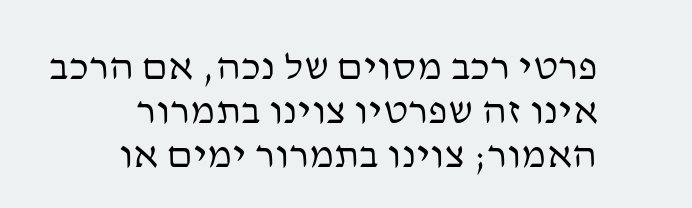פרטי רכב מסוים של נכה, אם הרכב אינו זה שפרטיו צוינו בתמרור האמור; צוינו בתמרור ימים או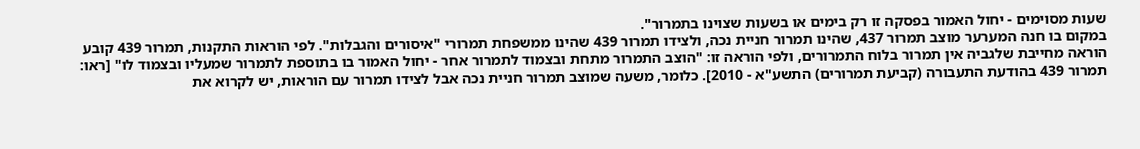שעות מסוימים - יחול האמור בפסקה זו רק בימים או בשעות שצוינו בתמרור".
במקום בו חנה המערער מוצב תמרור 437, שהינו תמרור חניית נכה, ולצידו תמרור 439 שהינו ממשפחת תמרורי "איסורים והגבלות". לפי הוראות התקנות, תמרור 439 קובע הוראה מחייבת שלגביה אין תמרור בלוח התמרורים, ולפי הוראה זו: "הוצב התמרור מתחת ובצמוד לתמרור אחר - יחול האמור בו בתוספת לתמרור שמעליו ובצמוד לו" [ראו: תמרור 439 בהודעת התעבורה (קביעת תמרורים) התשע"א - 2010]. כלומר, משעה שמוצב תמרור חניית נכה אבל לצידו תמרור עם הוראות, יש לקרוא את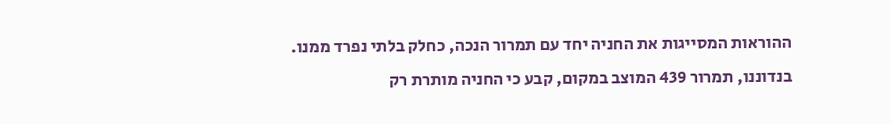ההוראות המסייגות את החניה יחד עם תמרור הנכה, כחלק בלתי נפרד ממנו.
בנדוננו, תמרור 439 המוצב במקום, קבע כי החניה מותרת רק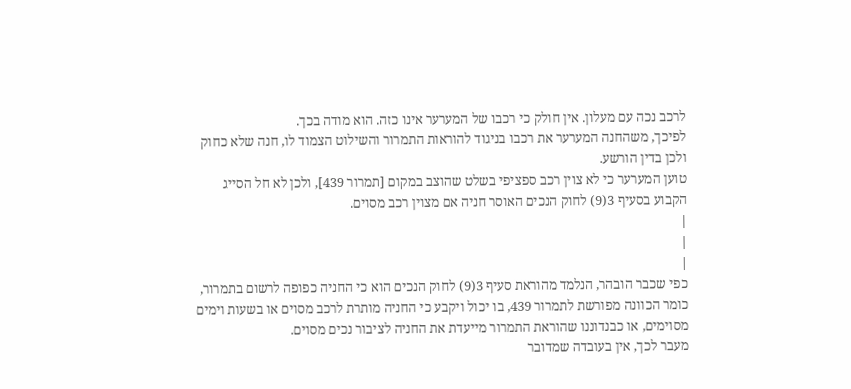לרכב נכה עם מעלון. אין חולק כי רכבו של המערער אינו כזה. הוא מודה בכך.
לפיכך, משהחנה המערער את רכבו בניגוד להוראות התמרור והשילוט הצמוד לו, חנה שלא כחוק ולכן בדין הורשע.
טוען המערער כי לא צוין רכב ספציפי בשלט שהוצב במקום [תמרור 439], ולכן לא חל הסייג הקבוע בסעיף 3(9) לחוק הנכים האוסר חניה אם מצוין רכב מסוים.
|
|
|
כפי שכבר הובהר, הנלמד מהוראת סעיף 3(9) לחוק הנכים הוא כי החניה כפופה לרשום בתמרור, כומר הכוונה מפורשת לתמרור 439, בו יכול ויקבע כי החניה מותרת לרכב מסוים או בשעות וימים מסוימים, או כבנדוננו שהוראת התמרור מייעדת את החניה לציבור נכים מסוים.
מעבר לכך, אין בעובדה שמדובר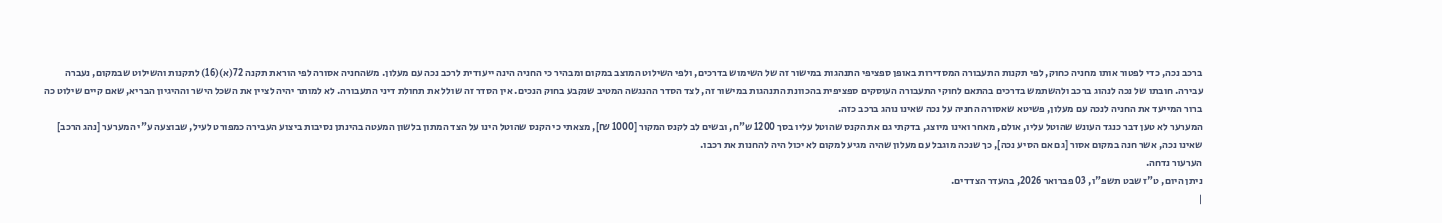ברכב נכה, כדי לפטור אותו מחניה כחוק, לפי תקנות התעבורה המסדירות באופן ספציפי התנהגות במישור זה של השימוש בדרכים, ולפי השילוט המוצב במקום ומבהיר כי החניה הינה ייעודית לרכב נכה עם מעלון. משהחניה אסורה לפי הוראת תקנה 72(א)(16) לתקנות והשילוט שבמקום, נעברה עבירה. חובתו של נכה לנהוג ברכב ולהשתמש בדרכים בהתאם לחוקי התעבורה העוסקים ספציפית בהכוונת התנהגות במישור זה, לצד הסדר ההנגשה המטיב שנקבע בחוק הנכים. אין הסדר זה שולל את תחולת דיני התעבורה. לא למותר יהיה לציין את השכל הישר וההיגיון הבריא, שאם קיים שילוט כה ברור המייעד את החניה לנכה עם מעלון, פשיטא שאסורה החניה על נכה שאינו נוהג ברכב כזה.
המערער לא טען דבר כנגד העונש שהוטל עליו, אולם, מאחר ואינו מיוצג, בדקתי גם את הקנס שהוטל עליו בסך 1200 ש"ח, ובשים לב לקנס המקור [1000 ₪], מצאתי כי הקנס שהוטל הינו על הצד המתון בלשון המעטה בהינתן נסיבות ביצוע העבירה כמפורט לעיל, שבוצעה ע"י המערער [נהג הרכב] שאינו נכה, אשר חנה במקום אסור [גם אם הסיע נכה], כך שנכה מוגבל עם מעלון שהיה מגיע למקום לא יכול היה להחנות את רכבו.
הערעור נדחה.
ניתן היום, ט"ז שבט תשפ"ו, 03 פברואר 2026, בהעדר הצדדים.
|